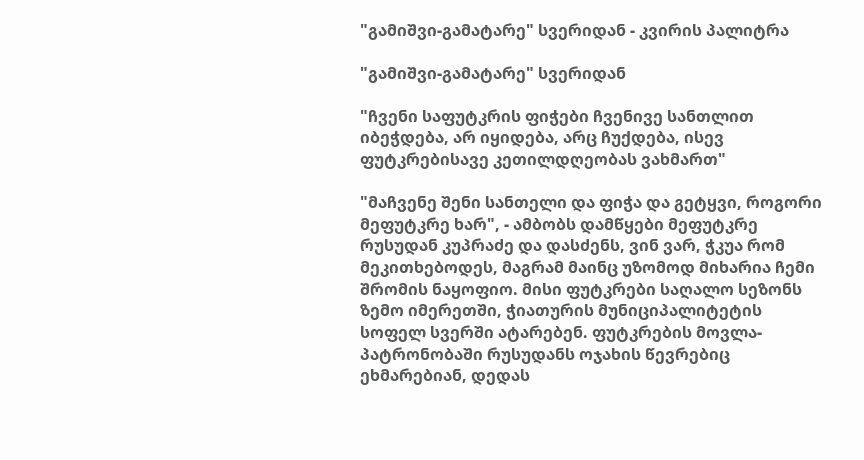"გამიშვი-გამატარე" სვერიდან - კვირის პალიტრა

"გამიშვი-გამატარე" სვერიდან

"ჩვენი საფუტკრის ფიჭები ჩვენივე სანთლით იბეჭდება, არ იყიდება, არც ჩუქდება, ისევ ფუტკრებისავე კეთილდღეობას ვახმართ"

"მაჩვენე შენი სანთელი და ფიჭა და გეტყვი, როგორი მეფუტკრე ხარ", - ამბობს დამწყები მეფუტკრე რუსუდან კუპრაძე და დასძენს, ვინ ვარ, ჭკუა რომ მეკითხებოდეს, მაგრამ მაინც უზომოდ მიხარია ჩემი შრომის ნაყოფიო. მისი ფუტკრები საღალო სეზონს ზემო იმერეთში, ჭიათურის მუნიციპალიტეტის სოფელ სვერში ატარებენ. ფუტკრების მოვლა-პატრონობაში რუსუდანს ოჯახის წევრებიც ეხმარებიან, დედას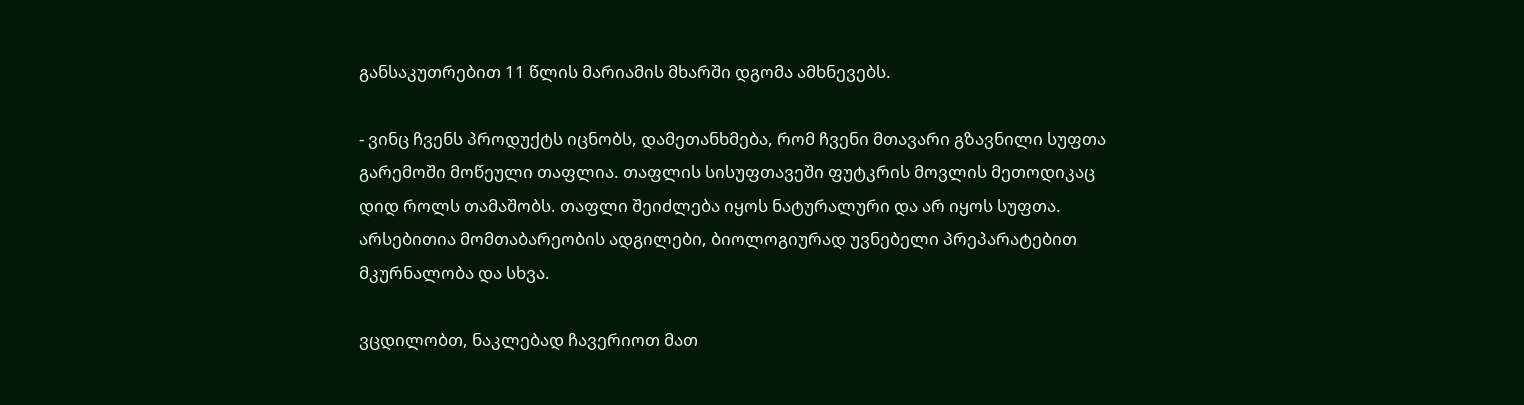განსაკუთრებით 11 წლის მარიამის მხარში დგომა ამხნევებს.

- ვინც ჩვენს პროდუქტს იცნობს, დამეთანხმება, რომ ჩვენი მთავარი გზავნილი სუფთა გარემოში მოწეული თაფლია. თაფლის სისუფთავეში ფუტკრის მოვლის მეთოდიკაც დიდ როლს თამაშობს. თაფლი შეიძლება იყოს ნატურალური და არ იყოს სუფთა. არსებითია მომთაბარეობის ადგილები, ბიოლოგიურად უვნებელი პრეპარატებით მკურნალობა და სხვა.

ვცდილობთ, ნაკლებად ჩავერიოთ მათ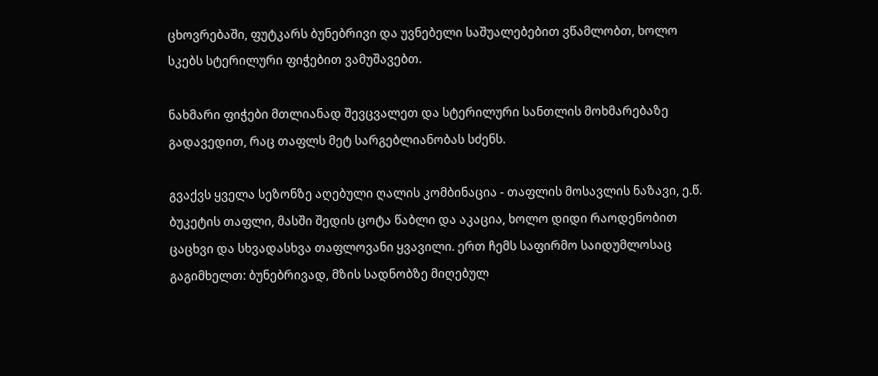ცხოვრებაში, ფუტკარს ბუნებრივი და უვნებელი საშუალებებით ვწამლობთ, ხოლო სკებს სტერილური ფიჭებით ვამუშავებთ.

ნახმარი ფიჭები მთლიანად შევცვალეთ და სტერილური სანთლის მოხმარებაზე გადავედით, რაც თაფლს მეტ სარგებლიანობას სძენს.

გვაქვს ყველა სეზონზე აღებული ღალის კომბინაცია - თაფლის მოსავლის ნაზავი, ე.წ. ბუკეტის თაფლი, მასში შედის ცოტა წაბლი და აკაცია, ხოლო დიდი რაოდენობით ცაცხვი და სხვადასხვა თაფლოვანი ყვავილი. ერთ ჩემს საფირმო საიდუმლოსაც გაგიმხელთ: ბუნებრივად, მზის სადნობზე მიღებულ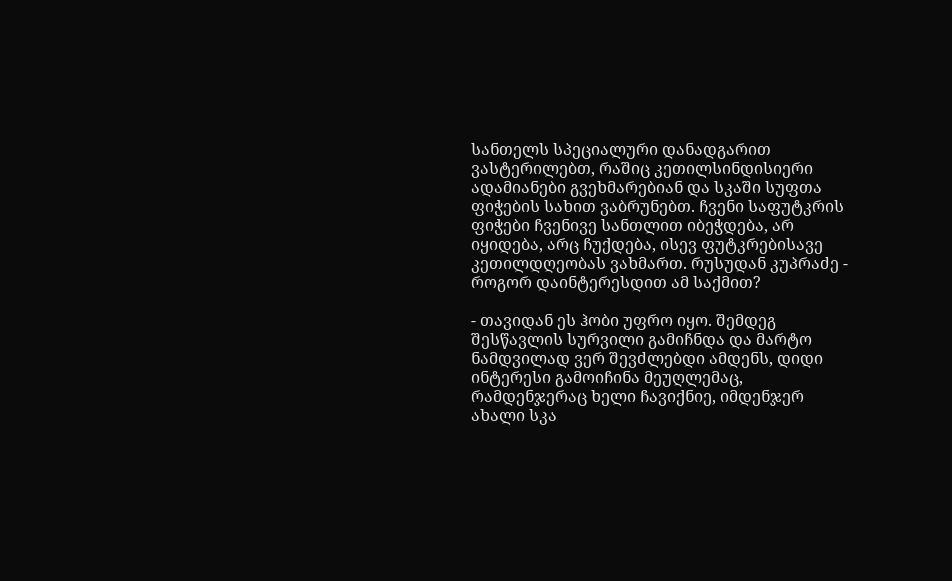სანთელს სპეციალური დანადგარით ვასტერილებთ, რაშიც კეთილსინდისიერი ადამიანები გვეხმარებიან და სკაში სუფთა ფიჭების სახით ვაბრუნებთ. ჩვენი საფუტკრის ფიჭები ჩვენივე სანთლით იბეჭდება, არ იყიდება, არც ჩუქდება, ისევ ფუტკრებისავე კეთილდღეობას ვახმართ. რუსუდან კუპრაძე - როგორ დაინტერესდით ამ საქმით?

- თავიდან ეს ჰობი უფრო იყო. შემდეგ შესწავლის სურვილი გამიჩნდა და მარტო ნამდვილად ვერ შევძლებდი ამდენს, დიდი ინტერესი გამოიჩინა მეუღლემაც, რამდენჯერაც ხელი ჩავიქნიე, იმდენჯერ ახალი სკა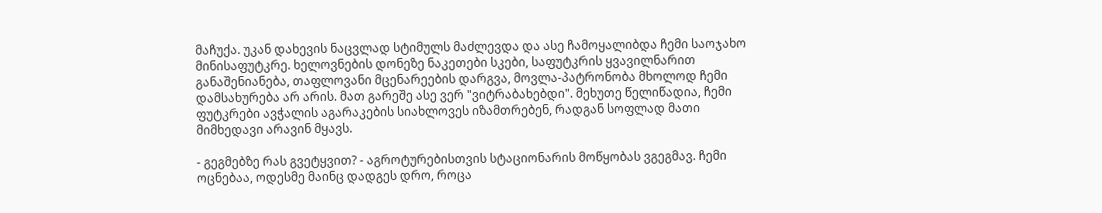მაჩუქა. უკან დახევის ნაცვლად სტიმულს მაძლევდა და ასე ჩამოყალიბდა ჩემი საოჯახო მინისაფუტკრე. ხელოვნების დონეზე ნაკეთები სკები, საფუტკრის ყვავილნარით განაშენიანება, თაფლოვანი მცენარეების დარგვა, მოვლა-პატრონობა მხოლოდ ჩემი დამსახურება არ არის. მათ გარეშე ასე ვერ "ვიტრაბახებდი". მეხუთე წელიწადია, ჩემი ფუტკრები ავჭალის აგარაკების სიახლოვეს იზამთრებენ, რადგან სოფლად მათი მიმხედავი არავინ მყავს.

- გეგმებზე რას გვეტყვით? - აგროტურებისთვის სტაციონარის მოწყობას ვგეგმავ. ჩემი ოცნებაა, ოდესმე მაინც დადგეს დრო, როცა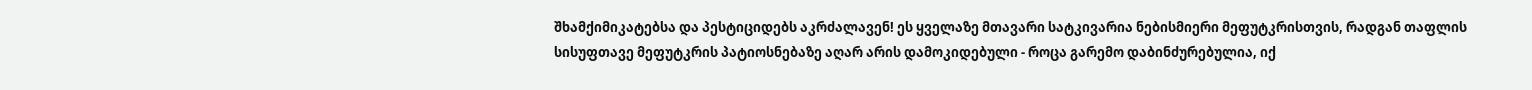შხამქიმიკატებსა და პესტიციდებს აკრძალავენ! ეს ყველაზე მთავარი სატკივარია ნებისმიერი მეფუტკრისთვის, რადგან თაფლის სისუფთავე მეფუტკრის პატიოსნებაზე აღარ არის დამოკიდებული - როცა გარემო დაბინძურებულია, იქ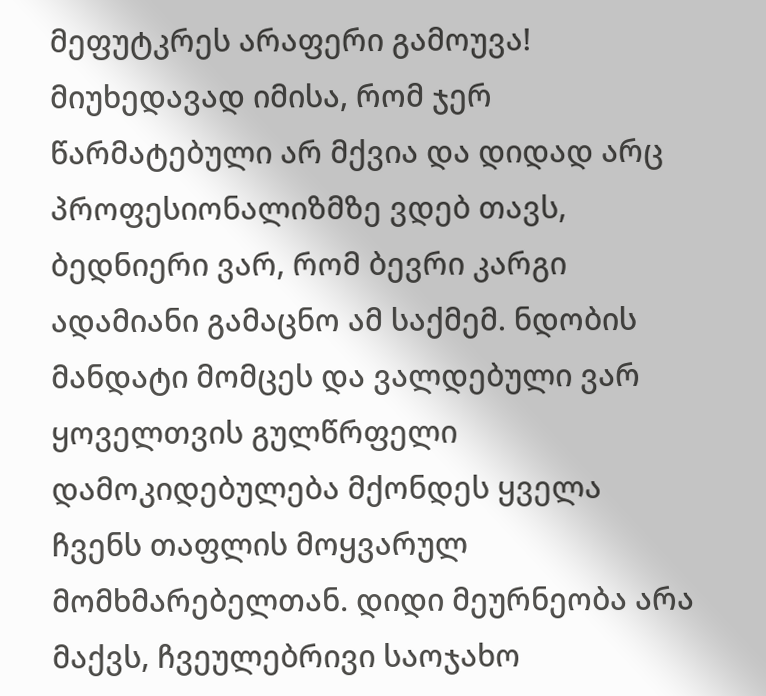მეფუტკრეს არაფერი გამოუვა! მიუხედავად იმისა, რომ ჯერ წარმატებული არ მქვია და დიდად არც პროფესიონალიზმზე ვდებ თავს, ბედნიერი ვარ, რომ ბევრი კარგი ადამიანი გამაცნო ამ საქმემ. ნდობის მანდატი მომცეს და ვალდებული ვარ ყოველთვის გულწრფელი დამოკიდებულება მქონდეს ყველა ჩვენს თაფლის მოყვარულ მომხმარებელთან. დიდი მეურნეობა არა მაქვს, ჩვეულებრივი საოჯახო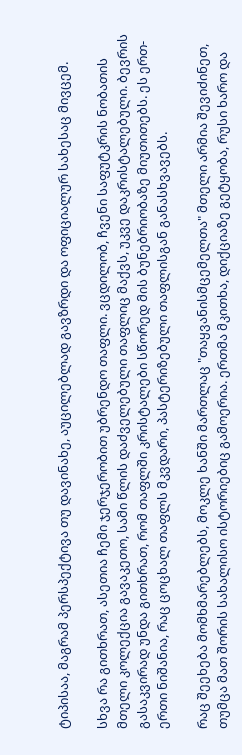ტიპისაა, მაგრამ პერსპექტივა თუ დავინახე, აუცილებლად გავზრდი და ოფიციალურ სახესაც მივცემ.

სხვა რა გითხრათ, ასეთია ჩემი ჯერჯერობით უბრენდო თაფლი. ვცდილობ, ჩვენი საფუტკრის ნობათის მთელი კოლექცია გავაკეთო, სამი წლის დაძველებული თაფლიც მაქვს, უკვე დაკრისტალებული. ბევრის გასაკვირად უნდა გითხრათ, რომ თაფლში კრისტალები სწორედ მის ბუნებრიობაზე მიუთითებს. ეს ერთ-ერთი ნიშანია, რაც ცოცხალ თაფლს მკვდარი, პასტერიზებული თაფლისგან განასხვავებს.

რაც შეეხება მომხმარებლებს, მოკლე ხანში მართლაც "თაყვანისმცემელთა" მთელი არმია შევიძინეთ, თუმცა მათ შორის სახალისო ისტორიებიც გამოერია. ერთმა მკითხა, დიქციაზე გეტყობა, რუსი ხარო და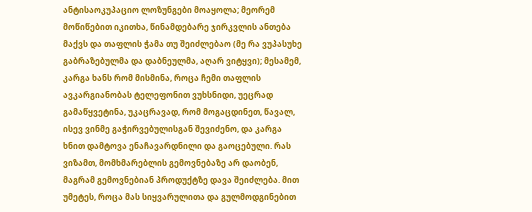ანტისაოკუპაციო ლოზუნგები მოაყოლა; მეორემ მოწიწებით იკითხა, წინამდებარე ჯირკვლის ანთება მაქვს და თაფლის ჭამა თუ შეიძლებაო (მე რა ვუპასუხე გაბრაზებულმა და დაბნეულმა, აღარ ვიტყვი); მესამემ, კარგა ხანს რომ მისმინა, როცა ჩემი თაფლის ავკარგიანობას ტელეფონით ვუხსნიდი, უეცრად გამაწყვეტინა, უკაცრავად, რომ მოგაცდინეთ, წავალ, ისევ ვინმე გაჭირვებულისგან შევიძენო, და კარგა ხნით დამტოვა ენაჩავარდნილი და გაოცებული. რას ვიზამთ, მომხმარებლის გემოვნებაზე არ დაობენ, მაგრამ გემოვნებიან პროდუქტზე დავა შეიძლება. მით უმეტეს, როცა მას სიყვარულითა და გულმოდგინებით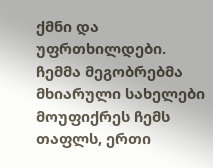ქმნი და უფრთხილდები. ჩემმა მეგობრებმა მხიარული სახელები მოუფიქრეს ჩემს თაფლს, ერთი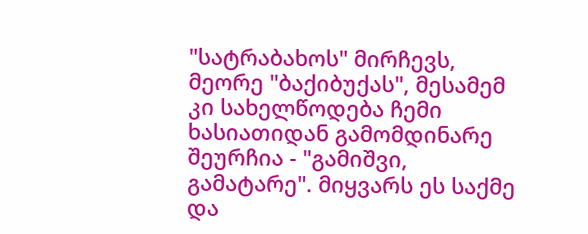"სატრაბახოს" მირჩევს, მეორე "ბაქიბუქას", მესამემ კი სახელწოდება ჩემი ხასიათიდან გამომდინარე შეურჩია - "გამიშვი, გამატარე". მიყვარს ეს საქმე და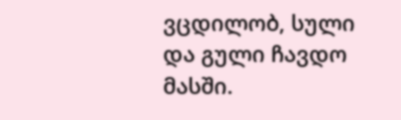ვცდილობ, სული და გული ჩავდო მასში.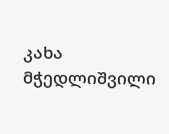კახა მჭედლიშვილი